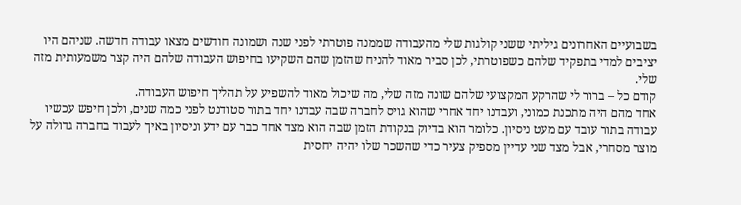בשבועיים האחרונים גיליתי ששני קולגות שלי מהעבודה שממנה פוטרתי לפני שנה ושמונה חודשים מצאו עבודה חדשה. שניהם היו יציבים למדי בתפקיד שלהם כשפוטרתי, לכן סביר מאוד להניח שהזמן שהם השקיעו בחיפוש העבודה שלהם היה קצר משמעותית מזה שלי.
קודם כל – ברור לי שהרקע המקצועי שלהם שונה מזה שלי, מה שיכול מאוד להשפיע על תהליך חיפוש העבודה.
אחד מהם היה מתכנת כמוני, ועבדנו יחד אחרי שהוא גויס לחברה שבה עבדנו יחד בתור סטודנט לפני כמה שנים, ולכן חיפש עכשיו עבודה בתור עובד עם מעט ניסיון. כלומר הוא בדיוק בנקודת הזמן שבה הוא מצד אחד כבר עם ידע וניסיון באיך לעבוד בחברה גדולה על מוצר מסחרי, אבל מצד שני עדיין מספיק צעיר כדי שהשכר שלו יהיה יחסית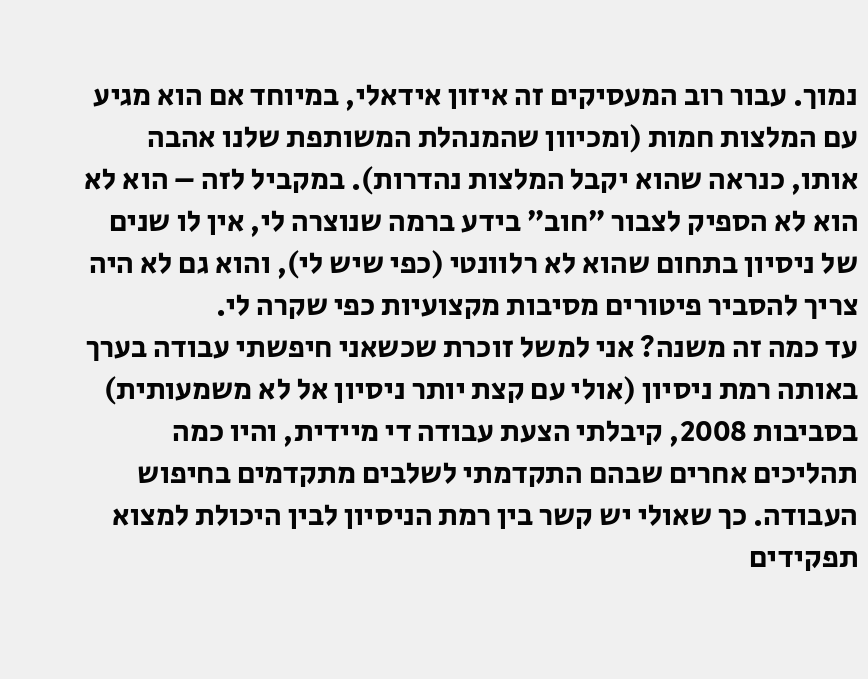נמוך. עבור רוב המעסיקים זה איזון אידאלי, במיוחד אם הוא מגיע עם המלצות חמות (ומכיוון שהמנהלת המשותפת שלנו אהבה אותו, כנראה שהוא יקבל המלצות נהדרות). במקביל לזה – הוא לא הוא לא הספיק לצבור ״חוב״ בידע ברמה שנוצרה לי, אין לו שנים של ניסיון בתחום שהוא לא רלוונטי (כפי שיש לי), והוא גם לא היה צריך להסביר פיטורים מסיבות מקצועיות כפי שקרה לי.
עד כמה זה משנה? אני למשל זוכרת שכשאני חיפשתי עבודה בערך באותה רמת ניסיון (אולי עם קצת יותר ניסיון אל לא משמעותית) בסביבות 2008, קיבלתי הצעת עבודה די מיידית, והיו כמה תהליכים אחרים שבהם התקדמתי לשלבים מתקדמים בחיפוש העבודה. כך שאולי יש קשר בין רמת הניסיון לבין היכולת למצוא תפקידים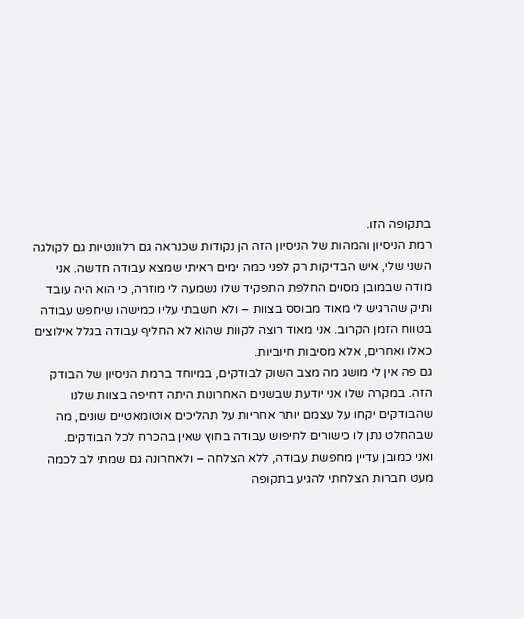בתקופה הזו.
רמת הניסיון והמהות של הניסיון הזה הן נקודות שכנראה גם רלוונטיות גם לקולגה השני שלי, איש הבדיקות רק לפני כמה ימים ראיתי שמצא עבודה חדשה. אני מודה שבמובן מסוים החלפת התפקיד שלו נשמעה לי מוזרה, כי הוא היה עובד ותיק שהרגיש לי מאוד מבוסס בצוות – ולא חשבתי עליו כמישהו שיחפש עבודה בטווח הזמן הקרוב. אני מאוד רוצה לקוות שהוא לא החליף עבודה בגלל אילוצים כאלו ואחרים, אלא מסיבות חיוביות.
גם פה אין לי מושג מה מצב השוק לבודקים, במיוחד ברמת הניסיון של הבודק הזה. במקרה שלו אני יודעת שבשנים האחרונות היתה דחיפה בצוות שלנו שהבודקים יקחו על עצמם יותר אחריות על תהליכים אוטומאטיים שונים, מה שבהחלט נתן לו כישורים לחיפוש עבודה בחוץ שאין בהכרח לכל הבודקים.
ואני כמובן עדיין מחפשת עבודה, ללא הצלחה – ולאחרונה גם שמתי לב לכמה מעט חברות הצלחתי להגיע בתקופה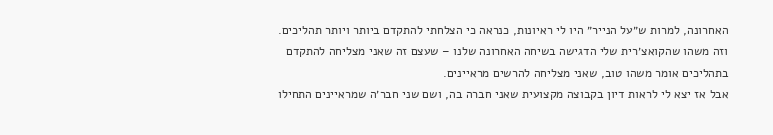האחרונה, למרות ש״על הנייר״ היו לי ראיונות, כנראה כי הצלחתי להתקדם ביותר ויותר תהליכים.
וזה משהו שהקואצ׳רית שלי הדגישה בשיחה האחרונה שלנו – שעצם זה שאני מצליחה להתקדם בתהליכים אומר משהו טוב, שאני מצליחה להרשים מראיינים.
אבל אז יצא לי לראות דיון בקבוצה מקצועית שאני חברה בה, ושם שני חבר׳ה שמראיינים התחילו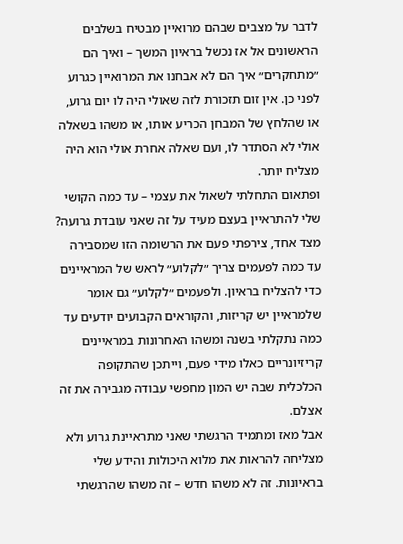לדבר על מצבים שבהם מרואיין מבטיח בשלבים הראשונים אל אז נכשל בראיון המשך – ואיך הם ״מתחקרים״ איך הם לא אבחנו את המרואיין כגרוע לפני כן. אין זום תזכורת לזה שאולי היה לו יום גרוע, או שהלחץ של המבחן הכריע אותו, או משהו בשאלה אולי לא הסתדר לו, ועם שאלה אחרת אולי הוא היה מצליח יותר.
ופתאום התחלתי לשאול את עצמי – עד כמה הקושי שלי להתראיין בעצם מעיד על זה שאני עובדת גרועה?
מצד אחד, צירפתי פעם את הרשומה הזו שמסבירה עד כמה לפעמים צריך ״לקלוע״ לראש של המראיינים כדי להצליח בראיון. ולפעמים ״לקלוע״ גם אומר שלמראיין יש קריזות, והקוראים הקבועים יודעים עד כמה נתקלתי בשנה ומשהו האחרונות במראיינים קריזיונריים כאלו מידי פעם, וייתכן שהתקופה הכלכלית שבה יש המון מחפשי עבודה מגבירה את זה אצלם.
אבל מאז ומתמיד הרגשתי שאני מתראיינת גרוע ולא מצליחה להראות את מלוא היכולות והידע שלי בראיונות. זה לא משהו חדש – זה משהו שהרגשתי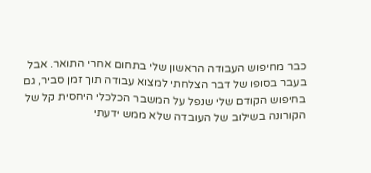כבר מחיפוש העבודה הראשון שלי בתחום אחרי התואר. אבל בעבר בסופו של דבר הצלחתי למצוא עבודה תוך זמן סביר, גם בחיפוש הקודם שלי שנפל על המשבר הכלכלי היחסית קל של הקורונה בשילוב של העובדה שלא ממש ידעתי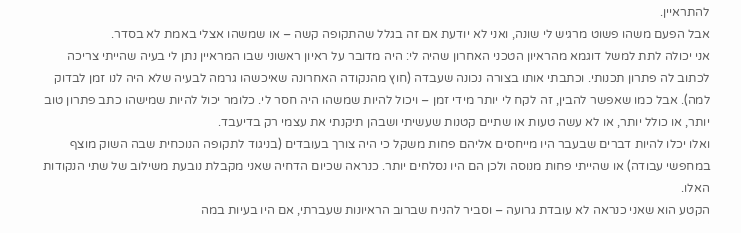להתראיין.
אבל הפעם משהו פשוט מרגיש לי שונה, ואני לא יודעת אם זה בגלל שהתקופה קשה – או שמשהו אצלי באמת לא בסדר.
אני יכולה לתת למשל דוגמא מהראיון הטכני האחרון שהיה לי: היה מדובר על ראיון ראשוני שבו המראיין נתן לי בעיה שהייתי צריכה לכתוב לה פתרון תכנותי. וכתבתי אותו בצורה נכונה שעבדה (חוץ מהנקודה האחרונה שאיכשהו גרמה לבעיה שלא היה לנו זמן לבדוק למה). אבל כמו שאפשר להבין, זה לקח לי יותר מידי זמן – ויכול להיות שמשהו היה חסר לי. כלומר יכול להיות שמישהו כתב פתרון טוב יותר, או כולל יותר, או לא עשה טעות או שתיים קטנות שעשיתי ושבהן תיקנתי את עצמי רק בדיעבד.
ואלו יכלו להיות דברים שבעבר היו מייחסים אליהם פחות משקל כי היה צורך בעובדים (בניגוד לתקופה הנוכחית שבה השוק מוצף במחפשי עבודה) או שהייתי פחות מנוסה ולכן הם היו נסלחים יותר. כנראה שכיום הדחיה שאני מקבלת נובעת משילוב של שתי הנקודות האלו.
הקטע הוא שאני כנראה לא עובדת גרועה – וסביר להניח שברוב הראיונות שעברתי, אם היו בעיות במה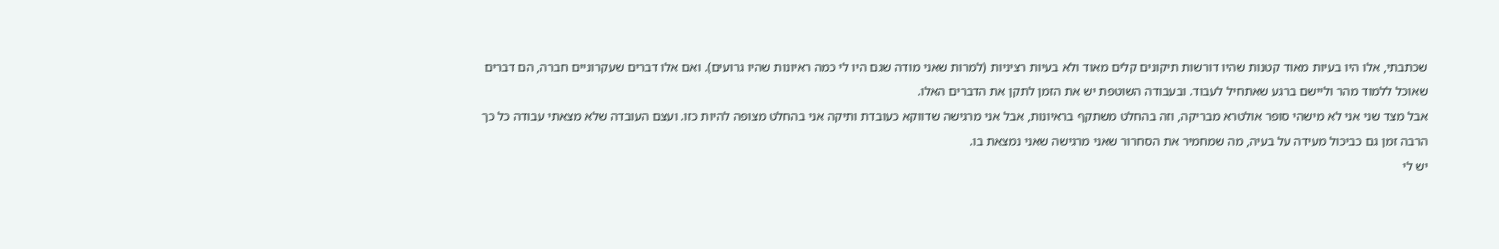שכתבתי, אלו היו בעיות מאוד קטנות שהיו דורשות תיקונים קלים מאוד ולא בעיות רציניות (למרות שאני מודה שגם היו לי כמה ראיונות שהיו גרועים). ואם אלו דברים שעקרוניים חברה, הם דברים שאוכל ללמוד מהר וליישם ברגע שאתחיל לעבוד. ובעבודה השוטפת יש את הזמן לתקן את הדברים האלו.
אבל מצד שני אני לא מישהי סופר אולטרא מבריקה, וזה בהחלט משתקף בראיונות, אבל אני מרגישה שדווקא כעובדת ותיקה אני בהחלט מצופה להיות כזו. ועצם העובדה שלא מצאתי עבודה כל כך הרבה זמן גם כביכול מעידה על בעיה, מה שמחמיר את הסחרור שאני מרגישה שאני נמצאת בו.
יש לי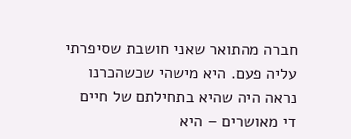חברה מהתואר שאני חושבת שסיפרתי עליה פעם. היא מישהי שכשהכרנו נראה היה שהיא בתחילתם של חיים די מאושרים – היא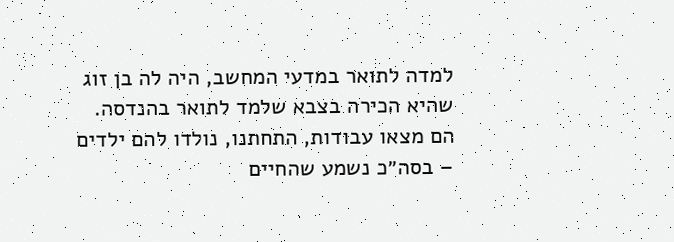למדה לתואר במדעי המחשב, היה לה בן זוג שהיא הכירה בצבא שלמד לתואר בהנדסה. הם מצאו עבודות, התחתנו, נולדו להם ילדים – בסה״כ נשמע שהחיים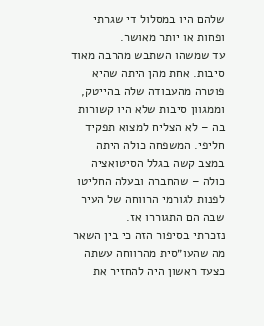שלהם היו במסלול די שגרתי ופחות או יותר מאושר.
עד שמשהו השתבש מהרבה מאוד סיבות. אחת מהן היתה שהיא פוטרה מהעבודה שלה בהייטק, וממגוון סיבות שלא היו קשורות בה – לא הצליח למצוא תפקיד חליפי. המשפחה כולה היתה במצב קשה בגלל הסיטואציה כולה – שהחברה ובעלה החליטו לפנות לגורמי הרווחה של העיר שבה הם התגוררו אז.
נזכרתי בסיפור הזה כי בין השאר מה שהעו״סית מהרווחה עשתה כצעד ראשון היה להחזיר את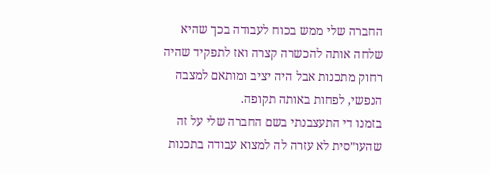החברה שלי ממש בכוח לעבודה בכך שהיא שלחה אותה להכשרה קצרה ואז לתפקיד שהיה רחוק מתכנות אבל היה יציב ומותאם למצבה הנפשי, לפחות באותה תקופה.
בזמנו די התעצבנתי בשם החברה שלי על זה שהעו״סית לא עזרה לה למצוא עבודה בתכנות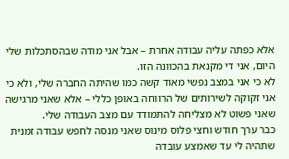אלא כפתה עליה עבודה אחרת – אבל אני מודה שבהסתכלות שלי היום, אני די מקנאת בהכוונה הזו.
לא כי אני במצב נפשי מאוד קשה כמו שהיתה החברה שלי, ולא כי אני זקוקה לשירותים של הרווחה באופן כללי – אלא שאני מרגישה שאני פשוט לא מצליחה להתמודד עם מצב העבודה שלי.
כבר ערך חודש וחצי פלוס מינוס שאני מנסה לחפש עבודה זמנית שתהיה לי עד שאמצע עובדה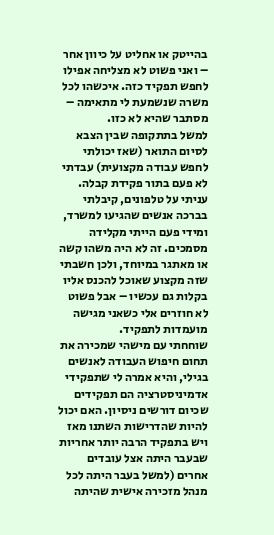בהייטק או אחליט על כיוון אחר – ואני פשוט לא מצליחה אפילו לחפש תפקיד כזה. איכשהו לכל משרה שנשמעת לי מתאימה – מסתבר שהיא לא כזו.
למשל בתתקופה שבין הצבא לסיום התואר (שאז יכולתי לחפש עבודה מקצועית) עבדתי לא פעם בתור פקידת קבלה. עניתי על טלפונים, קיבלתי בברכה אנשים שהגיעו למשרד, ומידי פעם הייתי מקלידה מסמכים. זה לא היה משהו קשה או מאתגר במיוחד, ולכן חשבתי שזה מקצוע שאוכל להכנס אליו בקלות גם עכשיו – אבל פשוט לא חוזרים אלי כשאני מגישה מועמדות לתפקיד.
שוחחתי עם מישהי שמכירה את תחום חיפוש העבודה לאנשים בגילי, והיא אמרה לי שתפקידי אדמיניסטרציה הם תפקידים שכיום דורשים ניסיון. האם יכול להיות שהדרישות השתנו מאז ויש בתפקיד הרבה יותר אחריות שבעבר היתה אצל עובדים אחרים (למשל בעבר היתה לכל מנהל מזכירה אישית שהיתה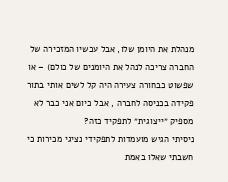מנהלת את היומן שלו, אבל עכשיו המזכירה של החברה צריכה לנהל את היומנים של כולם) – או שפשוט כבחורה צעירה היה קל לשים אותי בתור פקידה בכניסה לחברה , אבל כיום אני כבר לא מספיק ״ייצוגית״ לתפקיד כזה?
ניסיתי הגיש מועמדות לתפקידי נציגי מכירות כי חשבתי שאלו באמת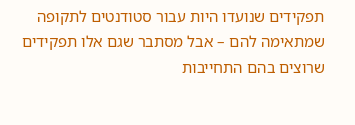תפקידים שנועדו היות עבור סטודנטים לתקופה שמתאימה להם – אבל מסתבר שגם אלו תפקידים שרוצים בהם התחייבות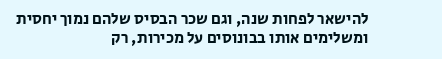להישאר לפחות שנה, וגם שכר הבסיס שלהם נמוך יחסית ומשלימים אותו בבונוסים על מכירות, רק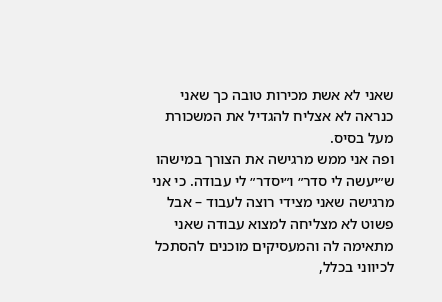שאני לא אשת מכירות טובה כך שאני כנראה לא אצליח להגדיל את המשכורת מעל בסיס.
ופה אני ממש מרגישה את הצורך במישהו ש״יעשה לי סדר״ ו״יסדר״ לי עבודה. כי אני מרגישה שאני מצידי רוצה לעבוד – אבל פשוט לא מצליחה למצוא עבודה שאני מתאימה לה והמעסיקים מוכנים להסתכל לכיווני בכלל,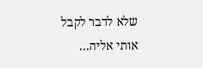שלא לדבר לקבל אותי אליה…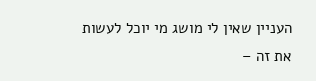העניין שאין לי מושג מי יוכל לעשות את זה –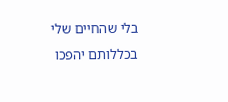בלי שהחיים שלי בכללותם יהפכו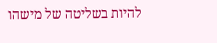להיות בשליטה של מישהו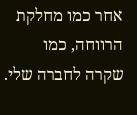אחר כמו מחלקת הרווחה, כמו שקרה לחברה שלי.